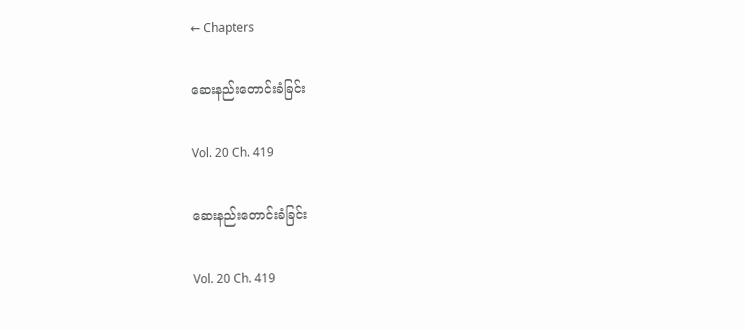← Chapters

ဆေးနည်းတောင်းခံခြင်း

Vol. 20 Ch. 419

ဆေးနည်းတောင်းခံခြင်း

Vol. 20 Ch. 419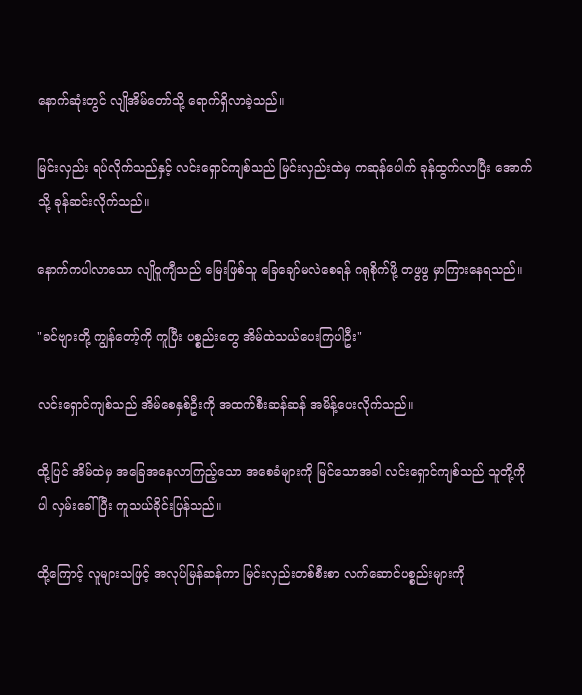နောက်ဆုံးတွင် လျိုအိမ်တော်သို့ ရောက်ရှိလာခဲ့သည်။

မြင်းလှည်း ရပ်လိုက်သည်နှင့် လင်းရှောင်ကျစ်သည် မြင်းလှည်းထဲမှ ကဆုန်ပေါက် ခုန်ထွက်လာပြီး အောက်သို့ ခုန်ဆင်းလိုက်သည်။

နောက်ကပါလာသော လျိုဝူကျီသည် မြေးဖြစ်သူ ခြေချော်မလဲစေရန် ဂရုစိုက်ဖို့ တဖွဖွ မှာကြားနေရသည်။

"ခင်ဗျားတို့ ကျွန်တော့်ကို ကူပြီး ပစ္စည်းတွေ အိမ်ထဲသယ်ပေးကြပါဦး"

လင်းရှောင်ကျစ်သည် အိမ်စေနှစ်ဦးကို အထက်စီးဆန်ဆန် အမိန့်ပေးလိုက်သည်။

ထို့ပြင် အိမ်ထဲမှ အခြေအနေလာကြည့်သော အစေခံများကို မြင်သောအခါ လင်းရှောင်ကျစ်သည် သူတို့ကိုပါ လှမ်းခေါ်ပြီး ကူသယ်ခိုင်းပြန်သည်။

ထို့ကြောင့် လူများသဖြင့် အလုပ်မြန်ဆန်ကာ မြင်းလှည်းတစ်စီးစာ လက်ဆောင်ပစ္စည်းများကို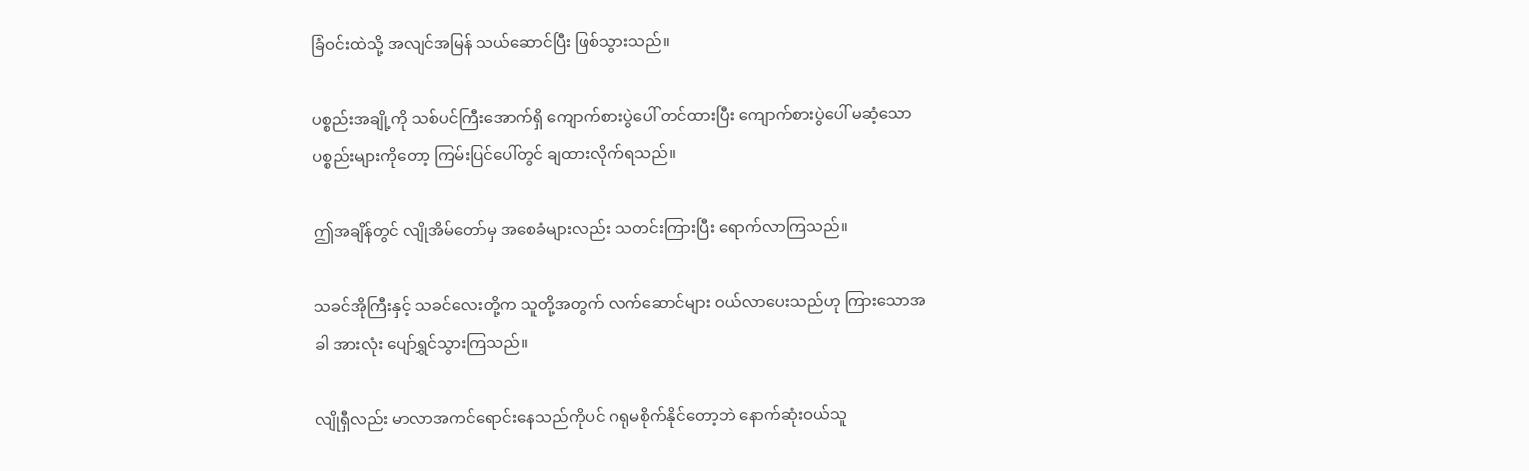ခြံဝင်းထဲသို့ အလျင်အမြန် သယ်ဆောင်ပြီး ဖြစ်သွားသည်။

ပစ္စည်းအချို့ကို သစ်ပင်ကြီးအောက်ရှိ ကျောက်စားပွဲပေါ် တင်ထားပြီး ကျောက်စားပွဲပေါ် မဆံ့သော ပစ္စည်းများကိုတော့ ကြမ်းပြင်ပေါ်တွင် ချထားလိုက်ရသည်။

ဤအချိန်တွင် လျိုအိမ်တော်မှ အစေခံများလည်း သတင်းကြားပြီး ရောက်လာကြသည်။

သခင်အိုကြီးနှင့် သခင်လေးတို့က သူတို့အတွက် လက်ဆောင်များ ဝယ်လာပေးသည်ဟု ကြားသောအခါ အားလုံး ပျော်ရွှင်သွားကြသည်။

လျိုရှီလည်း မာလာအကင်ရောင်းနေသည်ကိုပင် ဂရုမစိုက်နိုင်တော့ဘဲ နောက်ဆုံးဝယ်သူ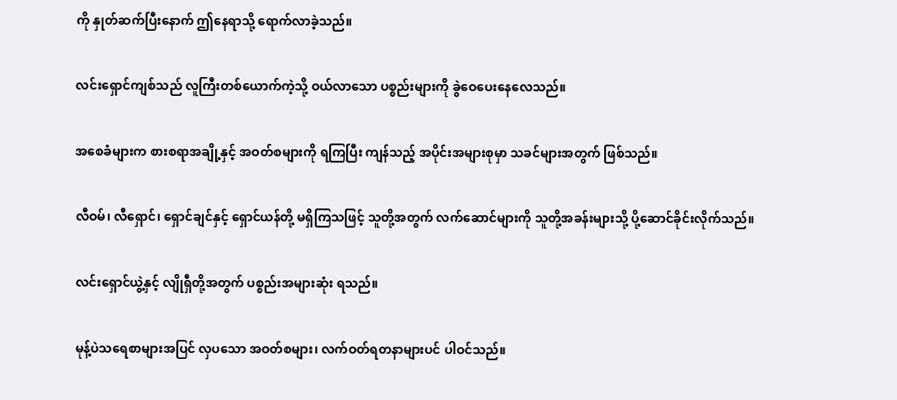ကို နှုတ်ဆက်ပြီးနောက် ဤနေရာသို့ ရောက်လာခဲ့သည်။

လင်းရှောင်ကျစ်သည် လူကြီးတစ်ယောက်ကဲ့သို့ ဝယ်လာသော ပစ္စည်းများကို ခွဲဝေပေးနေလေသည်။

အစေခံများက စားစရာအချို့နှင့် အဝတ်စများကို ရကြပြီး ကျန်သည့် အပိုင်းအများစုမှာ သခင်များအတွက် ဖြစ်သည်။

လီဝမ်၊ လီရှောင်၊ ရှောင်ချင်နှင့် ရှောင်ယန်တို့ မရှိကြသဖြင့် သူတို့အတွက် လက်ဆောင်များကို သူတို့အခန်းများသို့ ပို့ဆောင်ခိုင်းလိုက်သည်။

လင်းရှောင်ယွဲ့နှင့် လျိုရှီတို့အတွက် ပစ္စည်းအများဆုံး ရသည်။

မုန့်ပဲသရေစာများအပြင် လှပသော အဝတ်စများ၊ လက်ဝတ်ရတနာများပင် ပါဝင်သည်။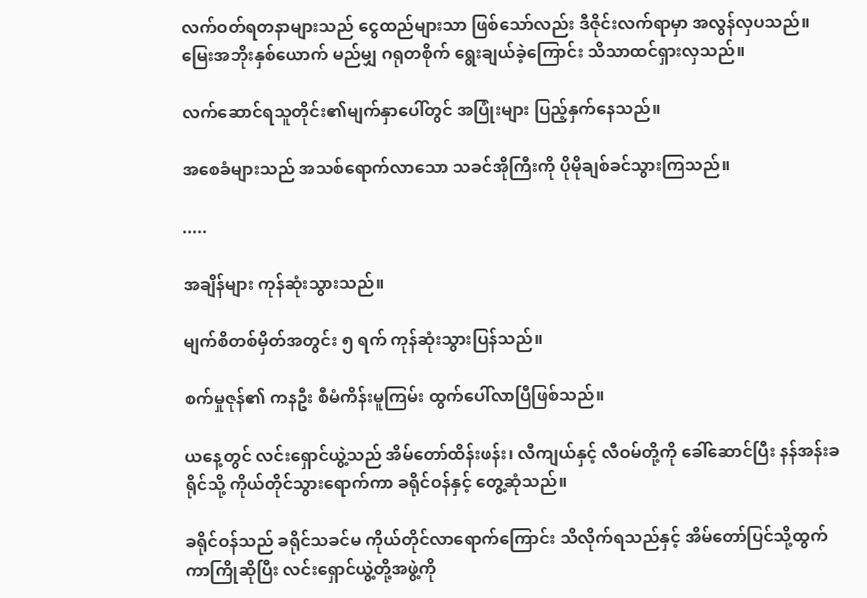လက်ဝတ်ရတနာများသည် ငွေထည်များသာ ဖြစ်သော်လည်း ဒီဇိုင်းလက်ရာမှာ အလွန်လှပသည်။ မြေးအဘိုးနှစ်ယောက် မည်မျှ ဂရုတစိုက် ရွေးချယ်ခဲ့ကြောင်း သိသာထင်ရှားလှသည်။

လက်ဆောင်ရသူတိုင်း၏မျက်နှာပေါ်တွင် အပြုံးများ ပြည့်နှက်နေသည်။

အစေခံများသည် အသစ်ရောက်လာသော သခင်အိုကြီးကို ပိုမိုချစ်ခင်သွားကြသည်။

.....

အချိန်များ ကုန်ဆုံးသွားသည်။

မျက်စိတစ်မှိတ်အတွင်း ၅ ရက် ကုန်ဆုံးသွားပြန်သည်။

စက်မှုဇုန်၏ ကနဦး စီမံကိန်းမူကြမ်း ထွက်ပေါ်လာပြီဖြစ်သည်။

ယနေ့တွင် လင်းရှောင်ယွဲ့သည် အိမ်တော်ထိန်းဖန်း၊ လီကျယ်နှင့် လီဝမ်တို့ကို ခေါ်ဆောင်ပြီး နန်အန်းခရိုင်သို့ ကိုယ်တိုင်သွားရောက်ကာ ခရိုင်ဝန်နှင့် တွေ့ဆုံသည်။

ခရိုင်ဝန်သည် ခရိုင်သခင်မ ကိုယ်တိုင်လာရောက်ကြောင်း သိလိုက်ရသည်နှင့် အိမ်တော်ပြင်သို့ထွက်ကာကြိုဆိုပြီး လင်းရှောင်ယွဲ့တို့အဖွဲ့ကို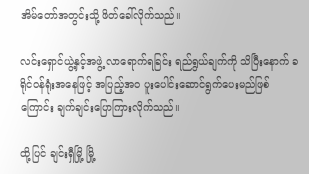အိမ်တော်အတွင်းသို့ ဖိတ်ခေါ်လိုက်သည်။

လင်းရှောင်ယွဲ့နှင့်အဖွဲ့ လာရောက်ရခြင်း ရည်ရွယ်ချက်ကို သိပြီးနောက် ခရိုင်ဝန်ရုံးအနေဖြင့် အပြည့်အဝ ပူးပေါင်းဆောင်ရွက်ပေးမည်ဖြစ်ကြောင်း ချက်ချင်းပြောကြားလိုက်သည်။

ထို့ပြင် ချင်းရှီမြို့ မြို့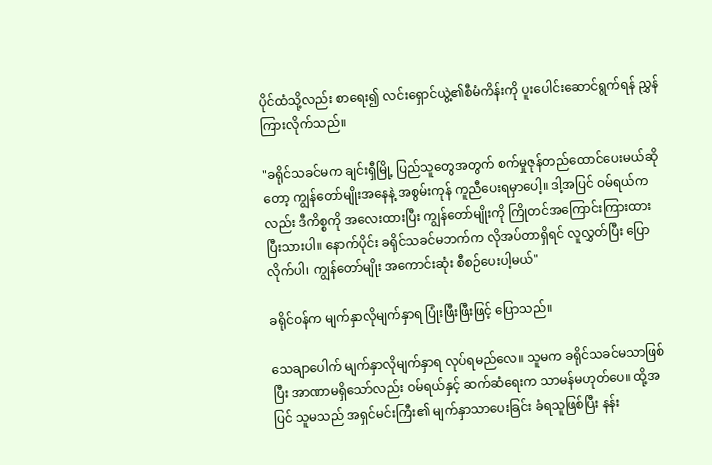ပိုင်ထံသို့လည်း စာရေး၍ လင်းရှောင်ယွဲ့၏စီမံကိန်းကို ပူးပေါင်းဆောင်ရွက်ရန် ညွှန်ကြားလိုက်သည်။

"ခရိုင်သခင်မက ချင်းရှီမြို့ ပြည်သူတွေအတွက် စက်မှုဇုန်တည်ထောင်ပေးမယ်ဆိုတော့ ကျွန်တော်မျိုးအနေနဲ့ အစွမ်းကုန် ကူညီပေးရမှာပေါ့။ ဒါ့အပြင် ဝမ်ရယ်ကလည်း ဒီကိစ္စကို အလေးထားပြီး ကျွန်တော်မျိုးကို ကြိုတင်အကြောင်းကြားထားပြီးသားပါ။ နောက်ပိုင်း ခရိုင်သခင်မဘက်က လိုအပ်တာရှိရင် လူလွှတ်ပြီး ပြောလိုက်ပါ၊ ကျွန်တော်မျိုး အကောင်းဆုံး စီစဉ်ပေးပါ့မယ်"

ခရိုင်ဝန်က မျက်နှာလိုမျက်နှာရ ပြုံးဖြီးဖြီးဖြင့် ပြောသည်။

သေချာပေါက် မျက်နှာလိုမျက်နှာရ လုပ်ရမည်လေ။ သူမက ခရိုင်သခင်မသာဖြစ်ပြီး အာဏာမရှိသော်လည်း ဝမ်ရယ်နှင့် ဆက်ဆံရေးက သာမန်မဟုတ်ပေ။ ထို့အပြင် သူမသည် အရှင်မင်းကြီး၏ မျက်နှာသာပေးခြင်း ခံရသူဖြစ်ပြီး နန်း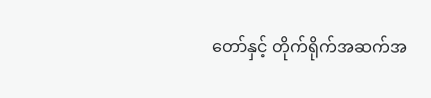တော်နှင့် တိုက်ရိုက်အဆက်အ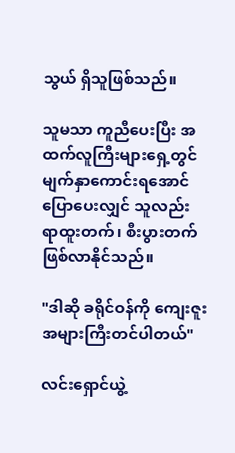သွယ် ရှိသူဖြစ်သည်။

သူမသာ ကူညီပေးပြီး အထက်လူကြီးများရှေ့တွင် မျက်နှာကောင်းရအောင် ပြောပေးလျှင် သူလည်း ရာထူးတက်၊ စီးပွားတက် ဖြစ်လာနိုင်သည်။

"ဒါဆို ခရိုင်ဝန်ကို ကျေးဇူးအများကြီးတင်ပါတယ်"

လင်းရှောင်ယွဲ့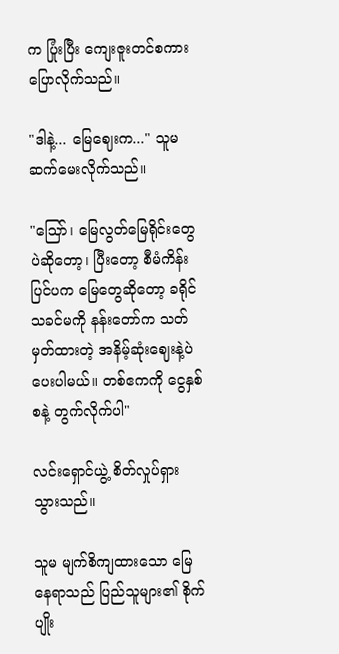က ပြုံးပြီး ကျေးဇူးတင်စကား ပြောလိုက်သည်။

"ဒါနဲ့... မြေဈေးက..." သူမ ဆက်မေးလိုက်သည်။

"သြော်၊ မြေလွတ်မြေရိုင်းတွေပဲဆိုတော့၊ ပြီးတော့ စီမံကိန်းပြင်ပက မြေတွေဆိုတော့ ခရိုင်သခင်မကို နန်းတော်က သတ်မှတ်ထားတဲ့ အနိမ့်ဆုံးဈေးနဲ့ပဲ ပေးပါမယ်။ တစ်ဧကကို ငွေနှစ်စနဲ့ တွက်လိုက်ပါ"

လင်းရှောင်ယွဲ့ စိတ်လှုပ်ရှားသွားသည်။

သူမ မျက်စိကျထားသော မြေနေရာသည် ပြည်သူများ၏ စိုက်ပျိုး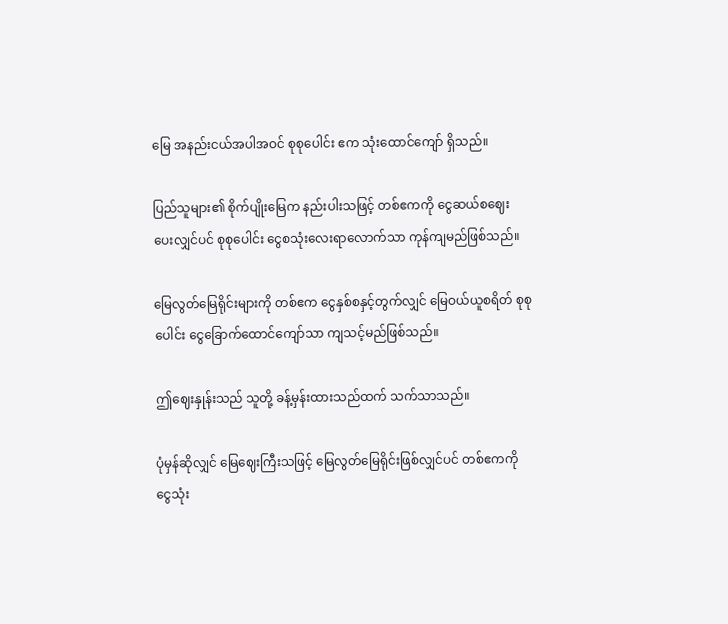မြေ အနည်းငယ်အပါအဝင် စုစုပေါင်း ဧက သုံးထောင်ကျော် ရှိသည်။

ပြည်သူများ၏ စိုက်ပျိုးမြေက နည်းပါးသဖြင့် တစ်ဧကကို ငွေဆယ်စဈေး ပေးလျှင်ပင် စုစုပေါင်း ငွေစသုံးလေးရာလောက်သာ ကုန်ကျမည်ဖြစ်သည်။

မြေလွတ်မြေရိုင်းများကို တစ်ဧက ငွေနှစ်စနှင့်တွက်လျှင် မြေဝယ်ယူစရိတ် စုစုပေါင်း ငွေခြောက်ထောင်ကျော်သာ ကျသင့်မည်ဖြစ်သည်။

ဤဈေးနှုန်းသည် သူတို့ ခန့်မှန်းထားသည်ထက် သက်သာသည်။

ပုံမှန်ဆိုလျှင် မြေဈေးကြီးသဖြင့် မြေလွတ်မြေရိုင်းဖြစ်လျှင်ပင် တစ်ဧကကို ငွေသုံး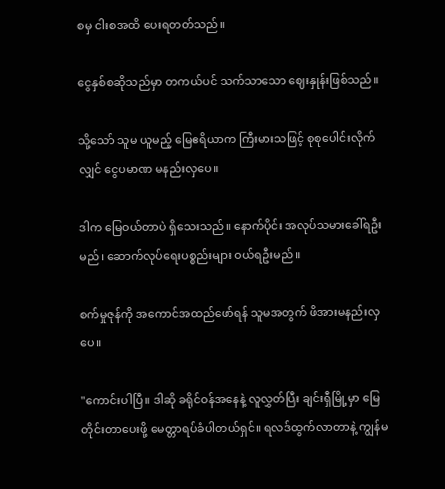စမှ ငါးစအထိ ပေးရတတ်သည်။

ငွေနှစ်စဆိုသည်မှာ တကယ်ပင် သက်သာသော ဈေးနှုန်းဖြစ်သည်။

သို့သော် သူမ ယူမည့် မြေဧရိယာက ကြီးမားသဖြင့် စုစုပေါင်းလိုက်လျှင် ငွေပမာဏ မနည်းလှပေ။

ဒါက မြေဝယ်တာပဲ ရှိသေးသည်။ နောက်ပိုင်း အလုပ်သမားခေါ်ရဦးမည်၊ ဆောက်လုပ်ရေးပစ္စည်းများ ဝယ်ရဦးမည်။

စက်မှုဇုန်ကို အကောင်အထည်ဖော်ရန် သူမအတွက် ဖိအားမနည်းလှပေ။

"ကောင်းပါပြီ။ ဒါဆို ခရိုင်ဝန်အနေနဲ့ လူလွှတ်ပြီး ချင်းရှီမြို့မှာ မြေတိုင်းတာပေးဖို့ မေတ္တာရပ်ခံပါတယ်ရှင်။ ရလဒ်ထွက်လာတာနဲ့ ကျွန်မ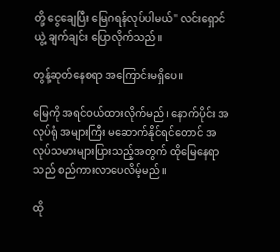တို့ ငွေချေပြီး မြေဂရန်လုပ်ပါမယ်" လင်းရှောင်ယွဲ့ ချက်ချင်း ပြောလိုက်သည်။

တွန့်ဆုတ်နေစရာ အကြောင်းမရှိပေ။

မြေကို အရင်ဝယ်ထားလိုက်မည်၊ နောက်ပိုင်း အလုပ်ရုံ အများကြီး မဆောက်နိုင်ရင်တောင် အလုပ်သမားများပြားသည့်အတွက် ထိုမြေနေရာသည် စည်ကားလာပေလိမ့်မည်။

ထို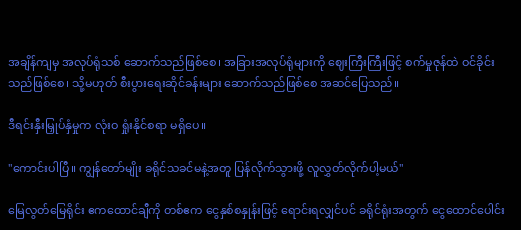အချိန်ကျမှ အလုပ်ရုံသစ် ဆောက်သည်ဖြစ်စေ၊ အခြားအလုပ်ရုံများကို ဈေးကြီးကြီးဖြင့် စက်မှုဇုန်ထဲ ဝင်ခိုင်းသည်ဖြစ်စေ၊ သို့မဟုတ် စီးပွားရေးဆိုင်ခန်းများ ဆောက်သည်ဖြစ်စေ အဆင်ပြေသည်။

ဒီရင်းနှီးမြှုပ်နှံမှုက လုံးဝ ရှုံးနိုင်စရာ မရှိပေ။

"ကောင်းပါပြီ။ ကျွန်တော်မျိုး ခရိုင်သခင်မနဲ့အတူ ပြန်လိုက်သွားဖို့ လူလွှတ်လိုက်ပါ့မယ်"

မြေလွတ်မြေရိုင်း ဧကထောင်ချီကို တစ်ဧက ငွေနှစ်စနှုန်းဖြင့် ရောင်းရလျှင်ပင် ခရိုင်ရုံးအတွက် ငွေထောင်ပေါင်း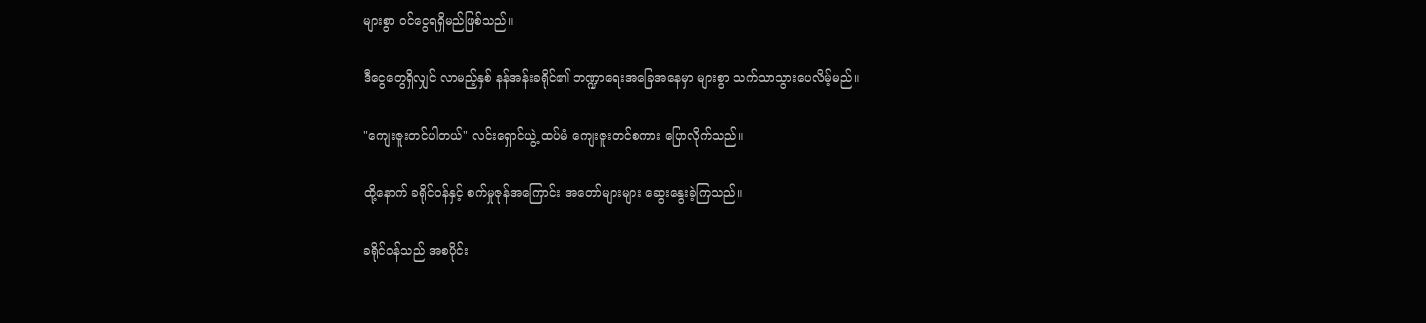များစွာ ဝင်ငွေရရှိမည်ဖြစ်သည်။

ဒီငွေတွေရှိလျှင် လာမည့်နှစ် နန်အန်းခရိုင်၏ ဘဏ္ဍာရေးအခြေအနေမှာ များစွာ သက်သာသွားပေလိမ့်မည်။

"ကျေးဇူးတင်ပါတယ်" လင်းရှောင်ယွဲ့ ထပ်မံ ကျေးဇူးတင်စကား ပြောလိုက်သည်။

ထို့နောက် ခရိုင်ဝန်နှင့် စက်မှုဇုန်အကြောင်း အတော်များများ ဆွေးနွေးခဲ့ကြသည်။

ခရိုင်ဝန်သည် အစပိုင်း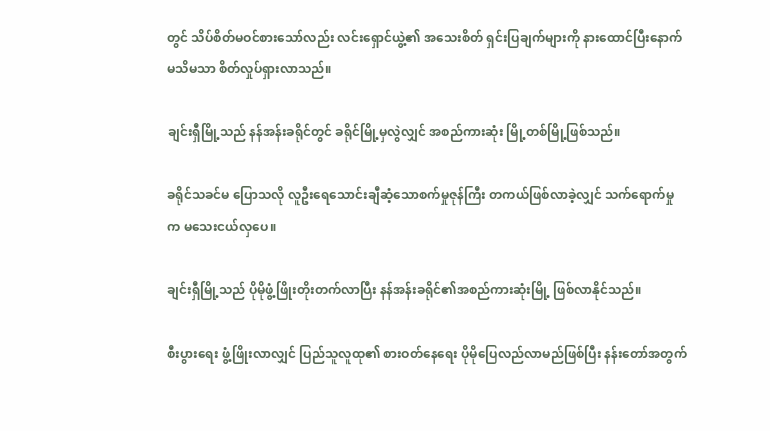တွင် သိပ်စိတ်မဝင်စားသော်လည်း လင်းရှောင်ယွဲ့၏ အသေးစိတ် ရှင်းပြချက်များကို နားထောင်ပြီးနောက် မသိမသာ စိတ်လှုပ်ရှားလာသည်။

ချင်းရှီမြို့သည် နန်အန်းခရိုင်တွင် ခရိုင်မြို့မှလွဲလျှင် အစည်ကားဆုံး မြို့တစ်မြို့ဖြစ်သည်။

ခရိုင်သခင်မ ပြောသလို လူဦးရေသောင်းချီဆံ့သောစက်မှုဇုန်ကြီး တကယ်ဖြစ်လာခဲ့လျှင် သက်ရောက်မှုက မသေးငယ်လှပေ။

ချင်းရှီမြို့သည် ပိုမိုဖွံ့ဖြိုးတိုးတက်လာပြီး နန်အန်းခရိုင်၏အစည်ကားဆုံးမြို့ ဖြစ်လာနိုင်သည်။

စီးပွားရေး ဖွံ့ဖြိုးလာလျှင် ပြည်သူလူထု၏ စားဝတ်နေရေး ပိုမိုပြေလည်လာမည်ဖြစ်ပြီး နန်းတော်အတွက်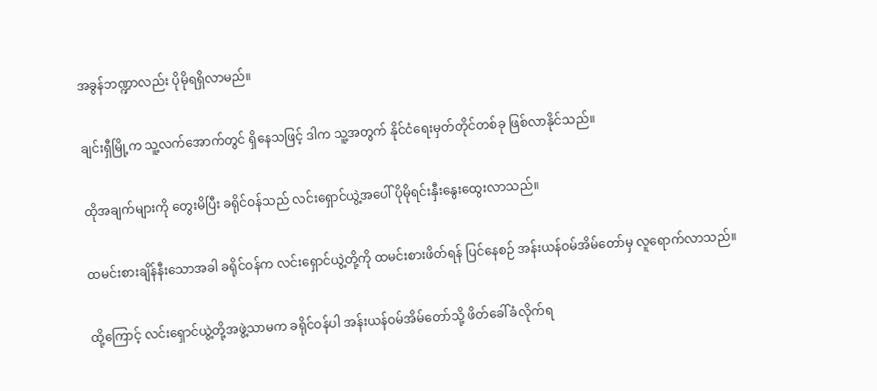အခွန်ဘဏ္ဍာလည်း ပိုမိုရရှိလာမည်။

ချင်းရှီမြို့က သူ့လက်အောက်တွင် ရှိနေသဖြင့် ဒါက သူ့အတွက် နိုင်ငံရေးမှတ်တိုင်တစ်ခု ဖြစ်လာနိုင်သည်။

ထိုအချက်များကို တွေးမိပြီး ခရိုင်ဝန်သည် လင်းရှောင်ယွဲ့အပေါ် ပိုမိုရင်းနှီးနွေးထွေးလာသည်။

ထမင်းစားချိန်နီးသောအခါ ခရိုင်ဝန်က လင်းရှောင်ယွဲ့တို့ကို ထမင်းစားဖိတ်ရန် ပြင်နေစဉ် အန်းယန်ဝမ်အိမ်တော်မှ လူရောက်လာသည်။

ထို့ကြောင့် လင်းရှောင်ယွဲ့တို့အဖွဲ့သာမက ခရိုင်ဝန်ပါ အန်းယန်ဝမ်အိမ်တော်သို့ ဖိတ်ခေါ်ခံလိုက်ရ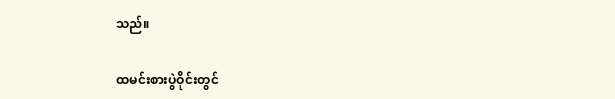သည်။

ထမင်းစားပွဲဝိုင်းတွင်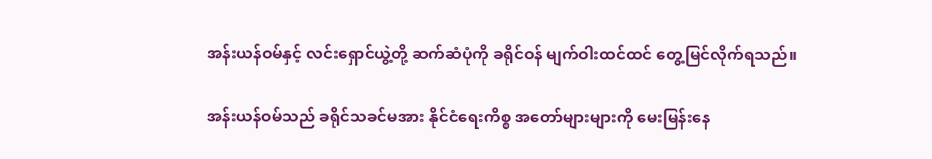အန်းယန်ဝမ်နှင့် လင်းရှောင်ယွဲ့တို့ ဆက်ဆံပုံကို ခရိုင်ဝန် မျက်ဝါးထင်ထင် တွေ့မြင်လိုက်ရသည်။

အန်းယန်ဝမ်သည် ခရိုင်သခင်မအား နိုင်ငံရေးကိစ္စ အတော်များများကို မေးမြန်းနေ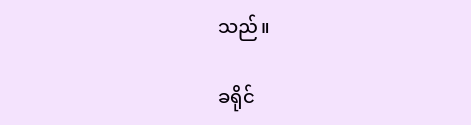သည်။

ခရိုင်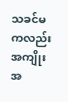သခင်မကလည်း အကျိုးအ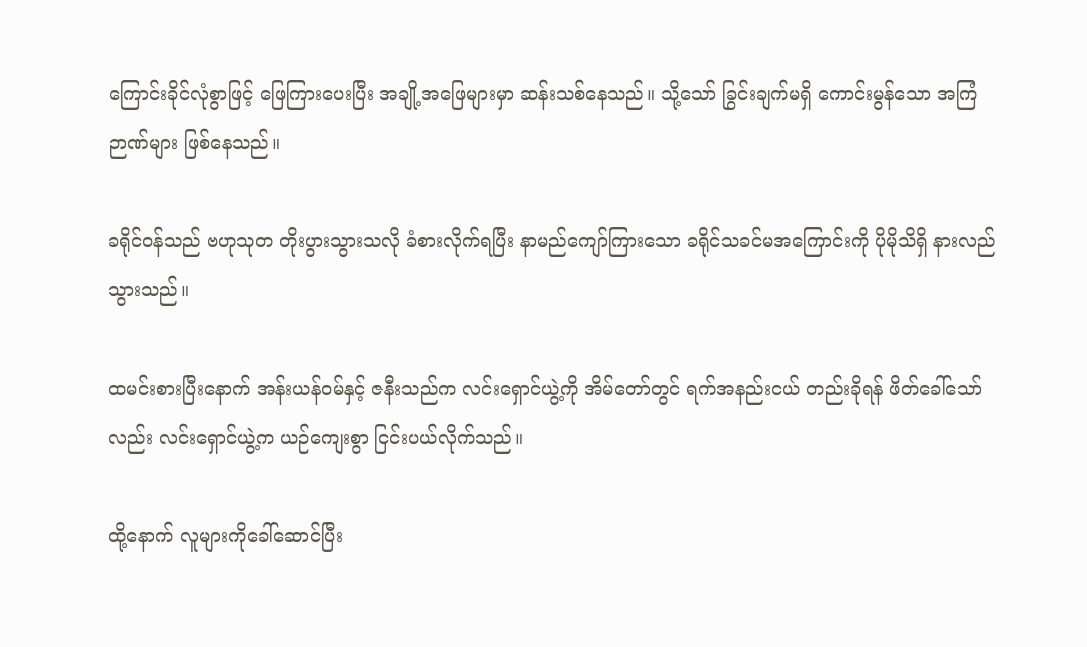ကြောင်းခိုင်လုံစွာဖြင့် ဖြေကြားပေးပြီး အချို့အဖြေများမှာ ဆန်းသစ်နေသည်။ သို့သော် ခြွင်းချက်မရှိ ကောင်းမွန်သော အကြံဉာဏ်များ ဖြစ်နေသည်။

ခရိုင်ဝန်သည် ဗဟုသုတ တိုးပွားသွားသလို ခံစားလိုက်ရပြီး နာမည်ကျော်ကြားသော ခရိုင်သခင်မအကြောင်းကို ပိုမိုသိရှိ နားလည်သွားသည်။

ထမင်းစားပြီးနောက် အန်းယန်ဝမ်နှင့် ဇနီးသည်က လင်းရှောင်ယွဲ့ကို အိမ်တော်တွင် ရက်အနည်းငယ် တည်းခိုရန် ဖိတ်ခေါ်သော်လည်း လင်းရှောင်ယွဲ့က ယဉ်ကျေးစွာ ငြင်းပယ်လိုက်သည်။

ထို့နောက် လူများကိုခေါ်ဆောင်ပြီး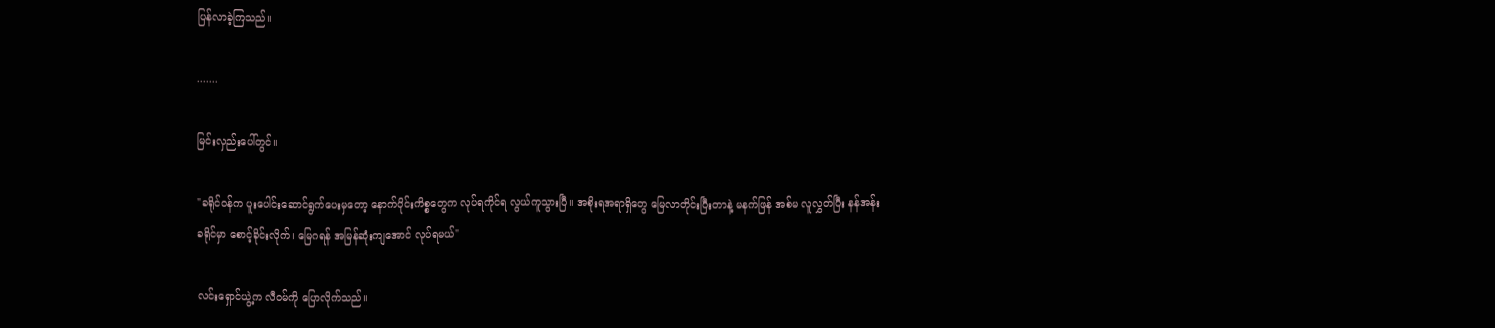ပြန်လာခဲ့ကြသည်။

.......

မြင်းလှည်းပေါ်တွင်။

"ခရိုင်ဝန်က ပူးပေါင်းဆောင်ရွက်ပေးမှတော့ နောက်ပိုင်းကိစ္စတွေက လုပ်ရကိုင်ရ လွယ်ကူသွားပြီ။ အစိုးရအရာရှိတွေ မြေလာတိုင်းပြီးတာနဲ့ မနက်ဖြန် အစ်မ လူလွှတ်ပြီး နန်အန်းခရိုင်မှာ စောင့်ခိုင်းလိုက်၊ မြေဂရန် အမြန်ဆုံးကျအောင် လုပ်ရမယ်"

လင်းရှောင်ယွဲ့က လီဝမ်ကို ပြောလိုက်သည်။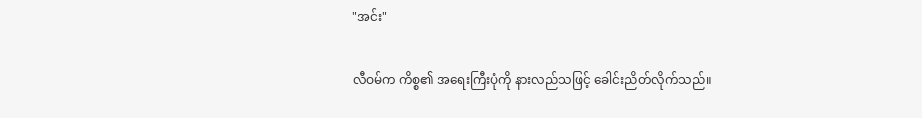"အင်း"

လီဝမ်က ကိစ္စ၏ အရေးကြီးပုံကို နားလည်သဖြင့် ခေါင်းညိတ်လိုက်သည်။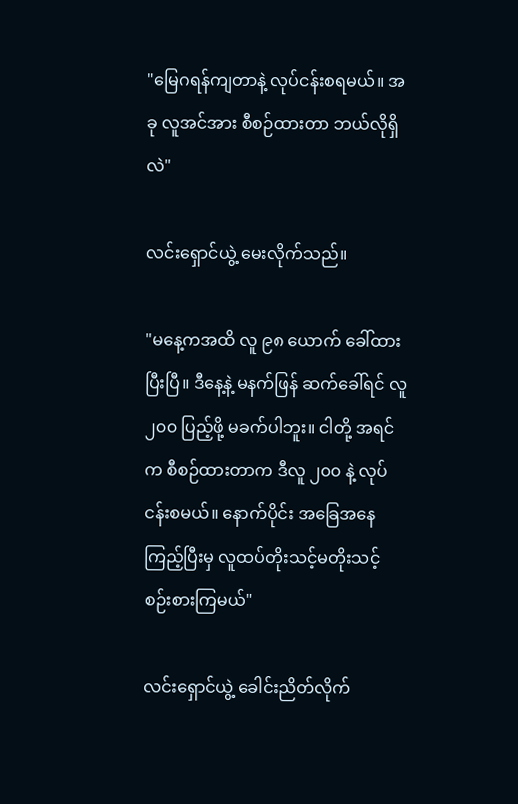"မြေဂရန်ကျတာနဲ့ လုပ်ငန်းစရမယ်။ အခု လူအင်အား စီစဉ်ထားတာ ဘယ်လိုရှိလဲ"

လင်းရှောင်ယွဲ့ မေးလိုက်သည်။

"မနေ့ကအထိ လူ ၉၈ ယောက် ခေါ်ထားပြီးပြီ။ ဒီနေ့နဲ့ မနက်ဖြန် ဆက်ခေါ်ရင် လူ ၂၀၀ ပြည့်ဖို့ မခက်ပါဘူး။ ငါတို့ အရင်က စီစဉ်ထားတာက ဒီလူ ၂၀၀ နဲ့ လုပ်ငန်းစမယ်။ နောက်ပိုင်း အခြေအနေကြည့်ပြီးမှ လူထပ်တိုးသင့်မတိုးသင့် စဉ်းစားကြမယ်"

လင်းရှောင်ယွဲ့ ခေါင်းညိတ်လိုက်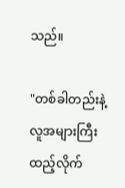သည်။

"တစ်ခါတည်းနဲ့ လူအများကြီး ထည့်လိုက်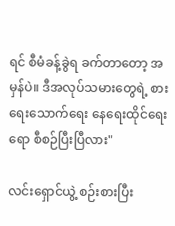ရင် စီမံခန့်ခွဲရ ခက်တာတော့ အမှန်ပဲ။ ဒီအလုပ်သမားတွေရဲ့ စားရေးသောက်ရေး နေရေးထိုင်ရေးရော စီစဉ်ပြီးပြီလား"

လင်းရှောင်ယွဲ့ စဉ်းစားပြီး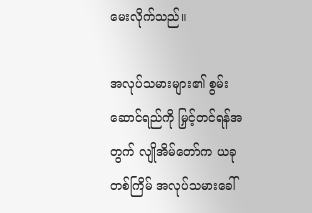မေးလိုက်သည်။

အလုပ်သမားများ၏ စွမ်းဆောင်ရည်ကို မြှင့်တင်ရန်အတွက် လျိုအိမ်တော်က ယခုတစ်ကြိမ် အလုပ်သမားခေါ်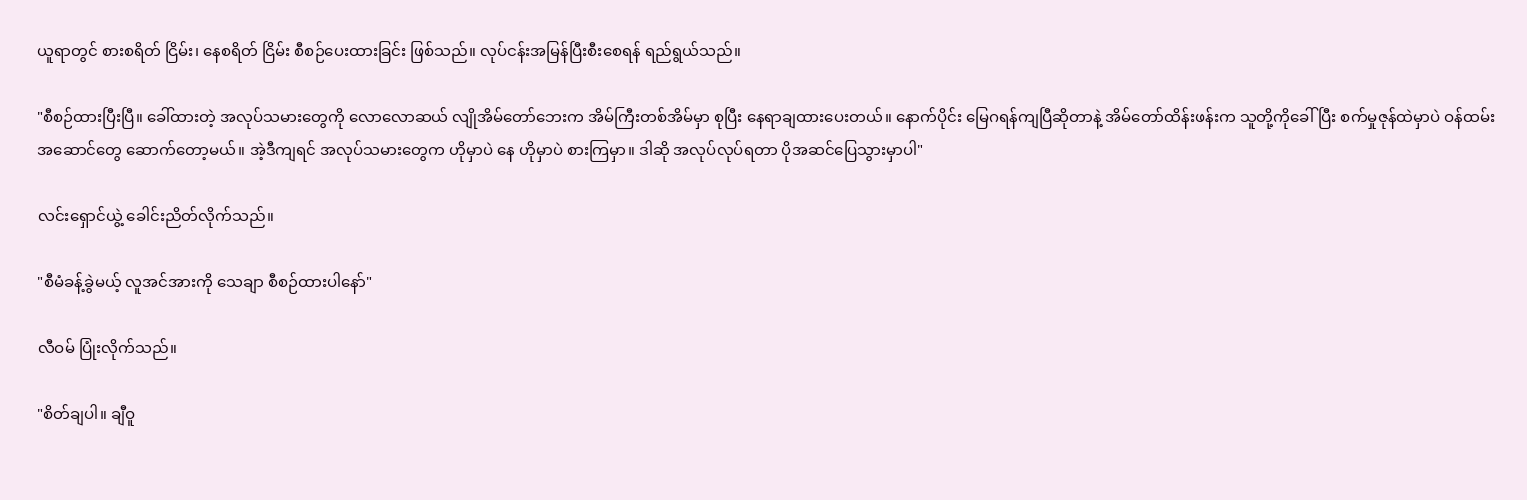ယူရာတွင် စားစရိတ် ငြိမ်း၊ နေစရိတ် ငြိမ်း စီစဉ်ပေးထားခြင်း ဖြစ်သည်။ လုပ်ငန်းအမြန်ပြီးစီးစေရန် ရည်ရွယ်သည်။

"စီစဉ်ထားပြီးပြီ။ ခေါ်ထားတဲ့ အလုပ်သမားတွေကို လောလောဆယ် လျိုအိမ်တော်ဘေးက အိမ်ကြီးတစ်အိမ်မှာ စုပြီး နေရာချထားပေးတယ်။ နောက်ပိုင်း မြေဂရန်ကျပြီဆိုတာနဲ့ အိမ်တော်ထိန်းဖန်းက သူတို့ကိုခေါ်ပြီး စက်မှုဇုန်ထဲမှာပဲ ဝန်ထမ်းအဆောင်တွေ ဆောက်တော့မယ်။ အဲ့ဒီကျရင် အလုပ်သမားတွေက ဟိုမှာပဲ နေ ဟိုမှာပဲ စားကြမှာ။ ဒါဆို အလုပ်လုပ်ရတာ ပိုအဆင်ပြေသွားမှာပါ"

လင်းရှောင်ယွဲ့ ခေါင်းညိတ်လိုက်သည်။

"စီမံခန့်ခွဲမယ့် လူအင်အားကို သေချာ စီစဉ်ထားပါနော်"

လီဝမ် ပြုံးလိုက်သည်။

"စိတ်ချပါ။ ချီဝူ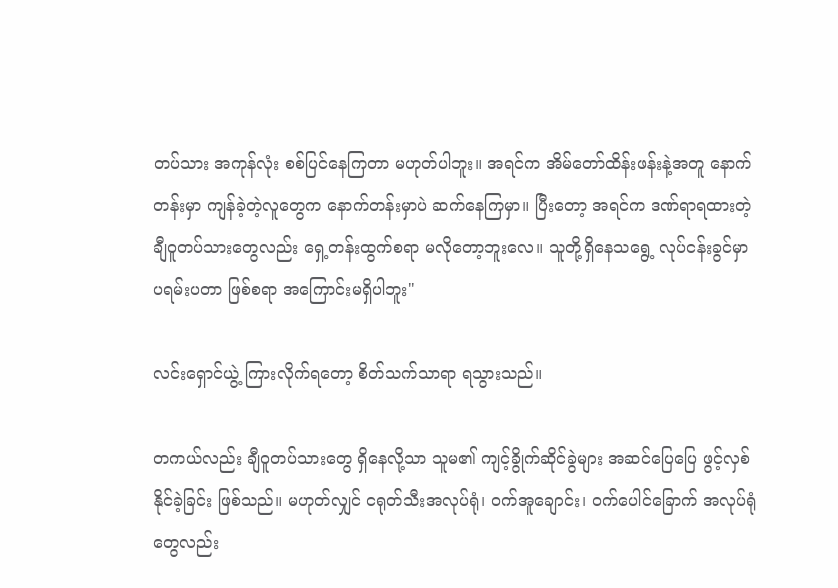တပ်သား အကုန်လုံး စစ်ပြင်နေကြတာ မဟုတ်ပါဘူး။ အရင်က အိမ်တော်ထိန်းဖန်းနဲ့အတူ နောက်တန်းမှာ ကျန်ခဲ့တဲ့လူတွေက နောက်တန်းမှာပဲ ဆက်နေကြမှာ။ ပြီးတော့ အရင်က ဒဏ်ရာရထားတဲ့ ချီဝူတပ်သားတွေလည်း ရှေ့တန်းထွက်စရာ မလိုတော့ဘူးလေ။ သူတို့ရှိနေသရွေ့ လုပ်ငန်းခွင်မှာ ပရမ်းပတာ ဖြစ်စရာ အကြောင်းမရှိပါဘူး"

လင်းရှောင်ယွဲ့ ကြားလိုက်ရတော့ စိတ်သက်သာရာ ရသွားသည်။

တကယ်လည်း ချီဝူတပ်သားတွေ ရှိနေလို့သာ သူမ၏ ကျင့်ခွိုက်ဆိုင်ခွဲများ အဆင်ပြေပြေ ဖွင့်လှစ်နိုင်ခဲ့ခြင်း ဖြစ်သည်။ မဟုတ်လျှင် ငရုတ်သီးအလုပ်ရုံ၊ ဝက်အူချောင်း၊ ဝက်ပေါင်ခြောက် အလုပ်ရုံတွေလည်း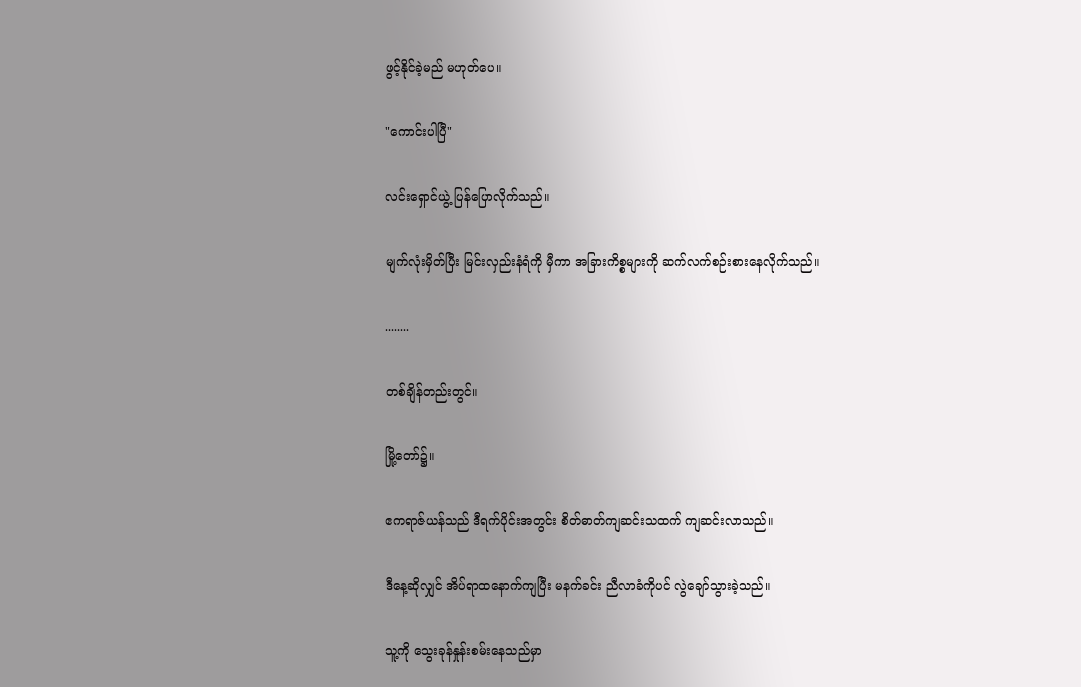ဖွင့်နိုင်ခဲ့မည် မဟုတ်ပေ။

"ကောင်းပါပြီ"

လင်းရှောင်ယွဲ့ ပြန်ပြောလိုက်သည်။

မျက်လုံးမှိတ်ပြီး မြင်းလှည်းနံရံကို မှီကာ အခြားကိစ္စများကို ဆက်လက်စဉ်းစားနေလိုက်သည်။

........

တစ်ချိန်တည်းတွင်။

မြို့တော်၌။

ဧကရာဇ်ယန်သည် ဒီရက်ပိုင်းအတွင်း စိတ်ဓာတ်ကျဆင်းသထက် ကျဆင်းလာသည်။

ဒီနေ့ဆိုလျှင် အိပ်ရာထနောက်ကျပြီး မနက်ခင်း ညီလာခံကိုပင် လွဲချော်သွားခဲ့သည်။

သူ့ကို သွေးခုန်နှုန်းစမ်းနေသည်မှာ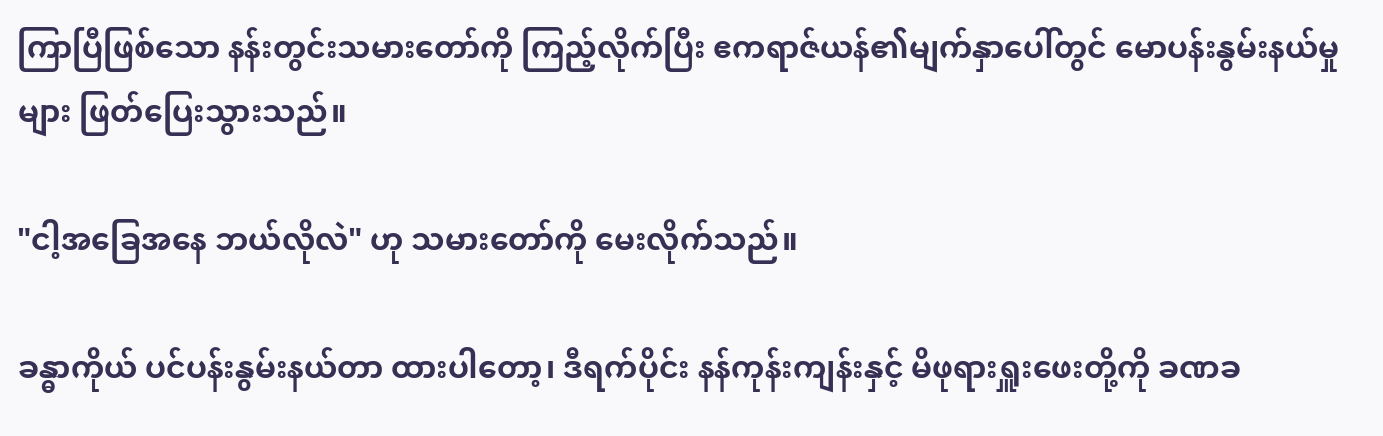ကြာပြီဖြစ်သော နန်းတွင်းသမားတော်ကို ကြည့်လိုက်ပြီး ဧကရာဇ်ယန်၏မျက်နှာပေါ်တွင် မောပန်းနွမ်းနယ်မှုများ ဖြတ်ပြေးသွားသည်။

"ငါ့အခြေအနေ ဘယ်လိုလဲ" ဟု သမားတော်ကို မေးလိုက်သည်။

ခန္ဓာကိုယ် ပင်ပန်းနွမ်းနယ်တာ ထားပါတော့၊ ဒီရက်ပိုင်း နန်ကုန်းကျန်းနှင့် မိဖုရားရှူးဖေးတို့ကို ခဏခ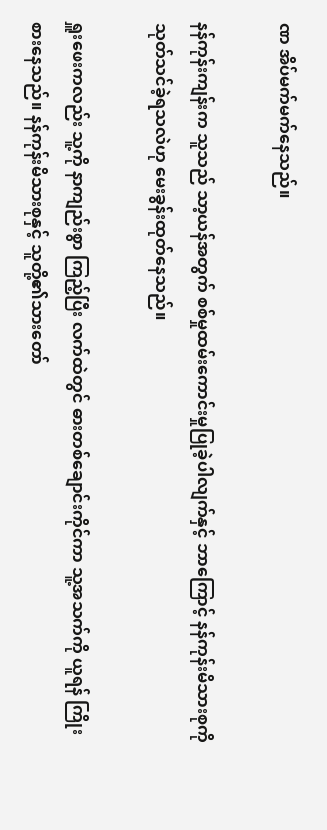ဏ အိပ်မက်မက်နေသည်။

နန်ကုန်းကျန်းက သူသည် သာ့ယန်အတွက် စစ်မှုထမ်းကောင်းမှုပြုခဲ့ပါလျက်နှင့် ဘာကြောင့် နန်ကုန်းမိသားစုကို သုတ်သင်ခဲ့ရသလဲဟု မေးခွန်းထုတ်နေသည်။

ရှူးဖေးကလည်း သူ့ကို နာကျည်းစွာ ကြည့်ပြီး လက်ထဲတွင် ဓားတစ်ချောင်းကိုင်ကာ သူ့အသက်ကို ယူရန် ကြိုးစားနေသည်။ နန်ကုန်းမိသားစုနှင့် သူတို့၏သားတော်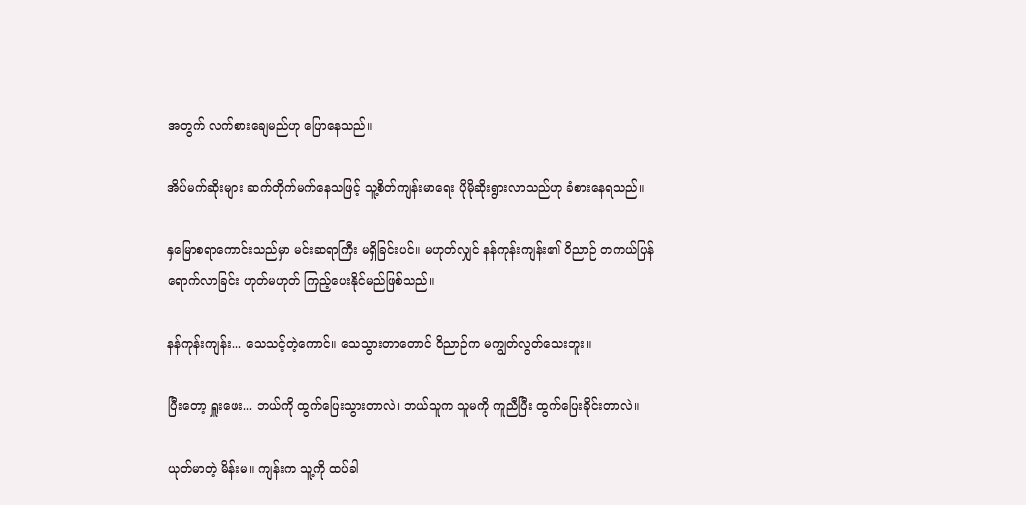အတွက် လက်စားချေမည်ဟု ပြောနေသည်။

အိပ်မက်ဆိုးများ ဆက်တိုက်မက်နေသဖြင့် သူ့စိတ်ကျန်းမာရေး ပိုမိုဆိုးရွားလာသည်ဟု ခံစားနေရသည်။

နှမြောစရာကောင်းသည်မှာ မင်းဆရာကြီး မရှိခြင်းပင်။ မဟုတ်လျှင် နန်ကုန်းကျန်း၏ ဝိညာဉ် တကယ်ပြန်ရောက်လာခြင်း ဟုတ်မဟုတ် ကြည့်ပေးနိုင်မည်ဖြစ်သည်။

နန်ကုန်းကျန်း... သေသင့်တဲ့ကောင်။ သေသွားတာတောင် ဝိညာဉ်က မကျွတ်လွတ်သေးဘူး။

ပြီးတော့ ရှူးဖေး... ဘယ်ကို ထွက်ပြေးသွားတာလဲ၊ ဘယ်သူက သူမကို ကူညီပြီး ထွက်ပြေးခိုင်းတာလဲ။

ယုတ်မာတဲ့ မိန်းမ။ ကျန်းက သူ့ကို ထပ်ခါ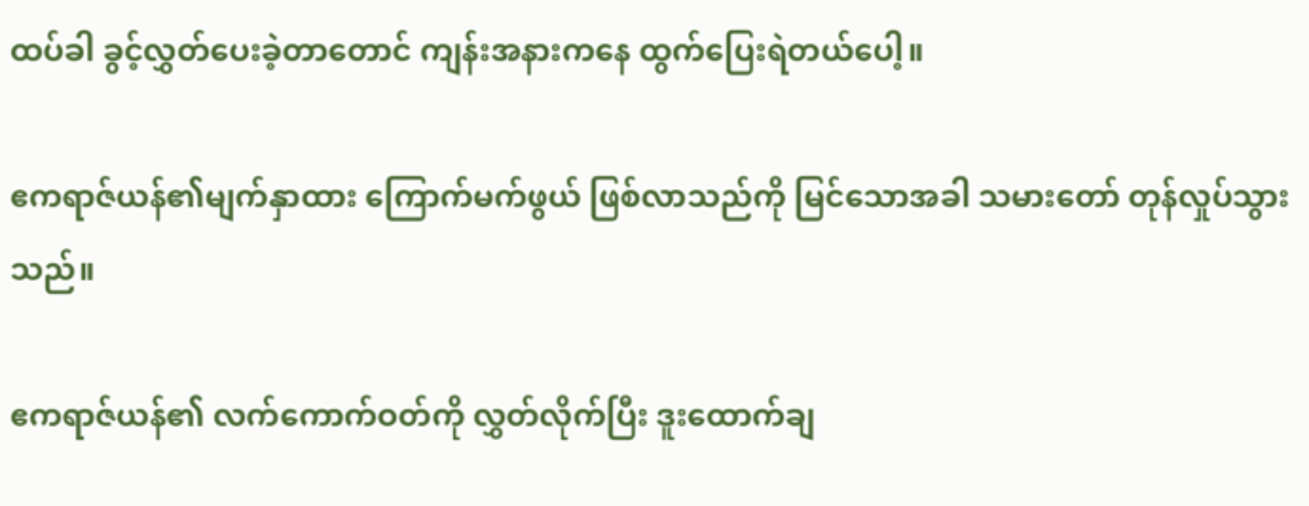ထပ်ခါ ခွင့်လွှတ်ပေးခဲ့တာတောင် ကျန်းအနားကနေ ထွက်ပြေးရဲတယ်ပေါ့။

ဧကရာဇ်ယန်၏မျက်နှာထား ကြောက်မက်ဖွယ် ဖြစ်လာသည်ကို မြင်သောအခါ သမားတော် တုန်လှုပ်သွားသည်။

ဧကရာဇ်ယန်၏ လက်ကောက်ဝတ်ကို လွှတ်လိုက်ပြီး ဒူးထောက်ချ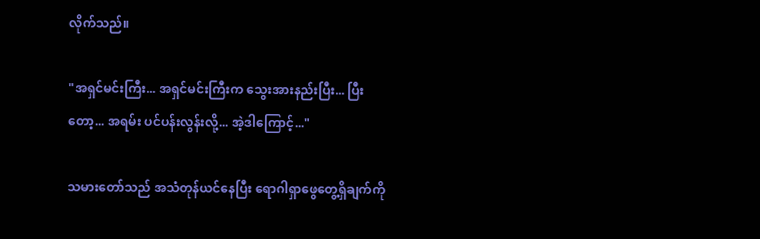လိုက်သည်။

"အရှင်မင်းကြီး... အရှင်မင်းကြီးက သွေးအားနည်းပြီး... ပြီးတော့... အရမ်း ပင်ပန်းလွန်းလို့... အဲ့ဒါကြောင့်..."

သမားတော်သည် အသံတုန်ယင်နေပြီး ရောဂါရှာဖွေတွေ့ရှိချက်ကို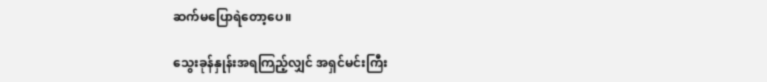ဆက်မပြောရဲတော့ပေ။

သွေးခုန်နှုန်းအရကြည့်လျှင် အရှင်မင်းကြီး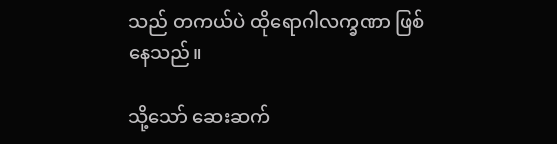သည် တကယ်ပဲ ထိုရောဂါလက္ခဏာ ဖြစ်နေသည်။

သို့သော် ဆေးဆက်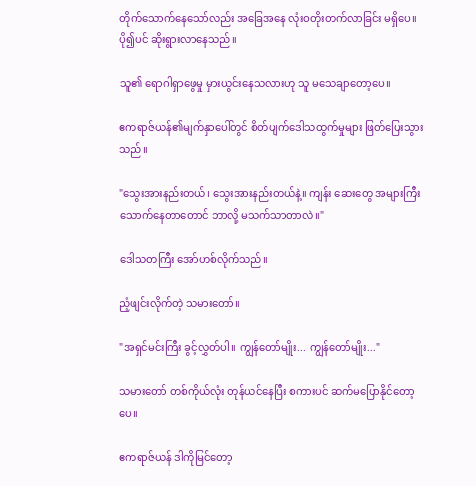တိုက်သောက်နေသော်လည်း အခြေအနေ လုံးဝတိုးတက်လာခြင်း မရှိပေ။ ပို၍ပင် ဆိုးရွားလာနေသည်။

သူ၏ ရောဂါရှာဖွေမှု မှားယွင်းနေသလားဟု သူ မသေချာတော့ပေ။

ဧကရာဇ်ယန်၏မျက်နှာပေါ်တွင် စိတ်ပျက်ဒေါသထွက်မှုများ ဖြတ်ပြေးသွားသည်။

"သွေးအားနည်းတယ်၊ သွေးအားနည်းတယ်နဲ့။ ကျန်း ဆေးတွေ အများကြီး သောက်နေတာတောင် ဘာလို့ မသက်သာတာလဲ။"

ဒေါသတကြီး အော်ဟစ်လိုက်သည်။

ညံ့ဖျင်းလိုက်တဲ့ သမားတော်။

"အရှင်မင်းကြီး ခွင့်လွှတ်ပါ။ ကျွန်တော်မျိုး... ကျွန်တော်မျိုး..."

သမားတော် တစ်ကိုယ်လုံး တုန်ယင်နေပြီး စကားပင် ဆက်မပြောနိုင်တော့ပေ။

ဧကရာဇ်ယန် ဒါကိုမြင်တော့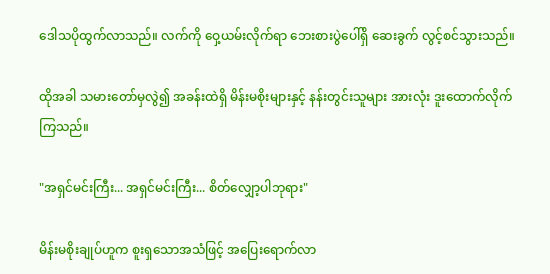ဒေါသပိုထွက်လာသည်။ လက်ကို ဝှေ့ယမ်းလိုက်ရာ ဘေးစားပွဲပေါ်ရှိ ဆေးခွက် လွင့်စင်သွားသည်။

ထိုအခါ သမားတော်မှလွဲ၍ အခန်းထဲရှိ မိန်းမစိုးများနှင့် နန်းတွင်းသူများ အားလုံး ဒူးထောက်လိုက်ကြသည်။

"အရှင်မင်းကြီး... အရှင်မင်းကြီး... စိတ်လျှော့ပါဘုရား"

မိန်းမစိုးချုပ်ဟူက စူးရှသောအသံဖြင့် အပြေးရောက်လာ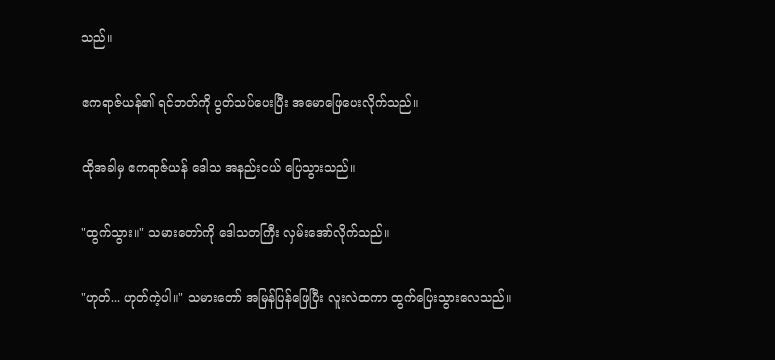သည်။

ဧကရာဇ်ယန်၏ ရင်ဘတ်ကို ပွတ်သပ်ပေးပြီး အမောဖြေပေးလိုက်သည်။

ထိုအခါမှ ဧကရာဇ်ယန် ဒေါသ အနည်းငယ် ပြေသွားသည်။

"ထွက်သွား။" သမားတော်ကို ဒေါသတကြီး လှမ်းအော်လိုက်သည်။

"ဟုတ်... ဟုတ်ကဲ့ပါ။" သမားတော် အမြန်ပြန်ဖြေပြီး လူးလဲထကာ ထွက်ပြေးသွားလေသည်။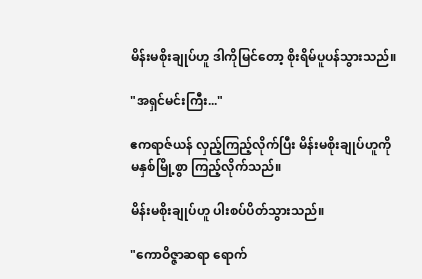မိန်းမစိုးချုပ်ဟူ ဒါကိုမြင်တော့ စိုးရိမ်ပူပန်သွားသည်။

"အရှင်မင်းကြီး..."

ဧကရာဇ်ယန် လှည့်ကြည့်လိုက်ပြီး မိန်းမစိုးချုပ်ဟူကို မနှစ်မြို့စွာ ကြည့်လိုက်သည်။

မိန်းမစိုးချုပ်ဟူ ပါးစပ်ပိတ်သွားသည်။

"ကောဝိဇ္ဇာဆရာ ရောက်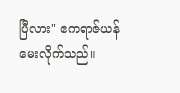ပြီလား" ဧကရာဇ်ယန် မေးလိုက်သည်။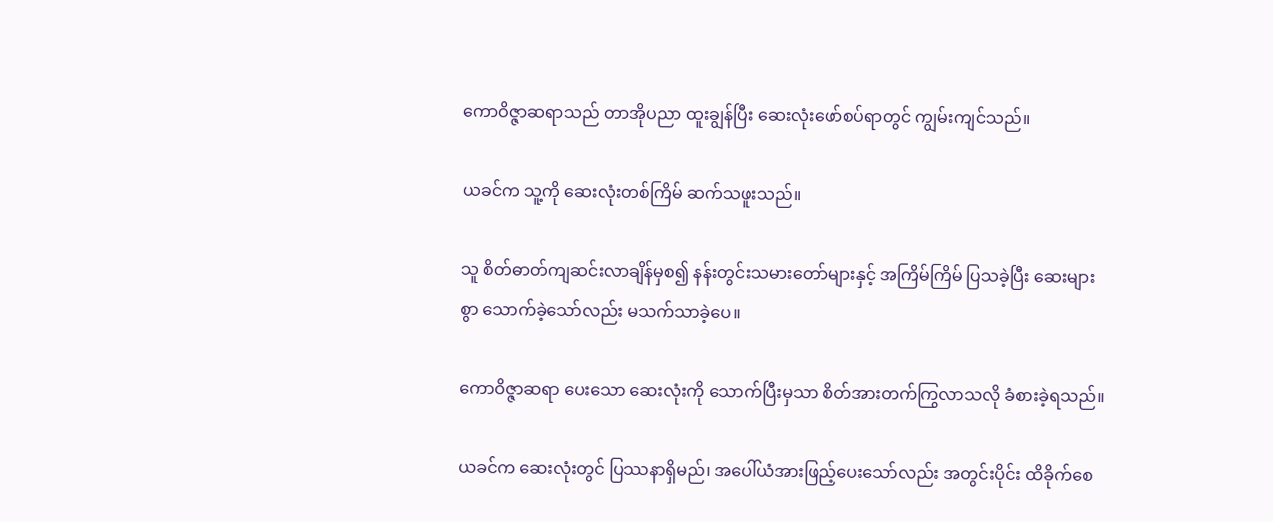ကောဝိဇ္ဇာဆရာသည် တာအိုပညာ ထူးချွန်ပြီး ဆေးလုံးဖော်စပ်ရာတွင် ကျွမ်းကျင်သည်။

ယခင်က သူ့ကို ဆေးလုံးတစ်ကြိမ် ဆက်သဖူးသည်။

သူ စိတ်ဓာတ်ကျဆင်းလာချိန်မှစ၍ နန်းတွင်းသမားတော်များနှင့် အကြိမ်ကြိမ် ပြသခဲ့ပြီး ဆေးများစွာ သောက်ခဲ့သော်လည်း မသက်သာခဲ့ပေ။

ကောဝိဇ္ဇာဆရာ ပေးသော ဆေးလုံးကို သောက်ပြီးမှသာ စိတ်အားတက်ကြွလာသလို ခံစားခဲ့ရသည်။

ယခင်က ဆေးလုံးတွင် ပြဿနာရှိမည်၊ အပေါ်ယံအားဖြည့်ပေးသော်လည်း အတွင်းပိုင်း ထိခိုက်စေ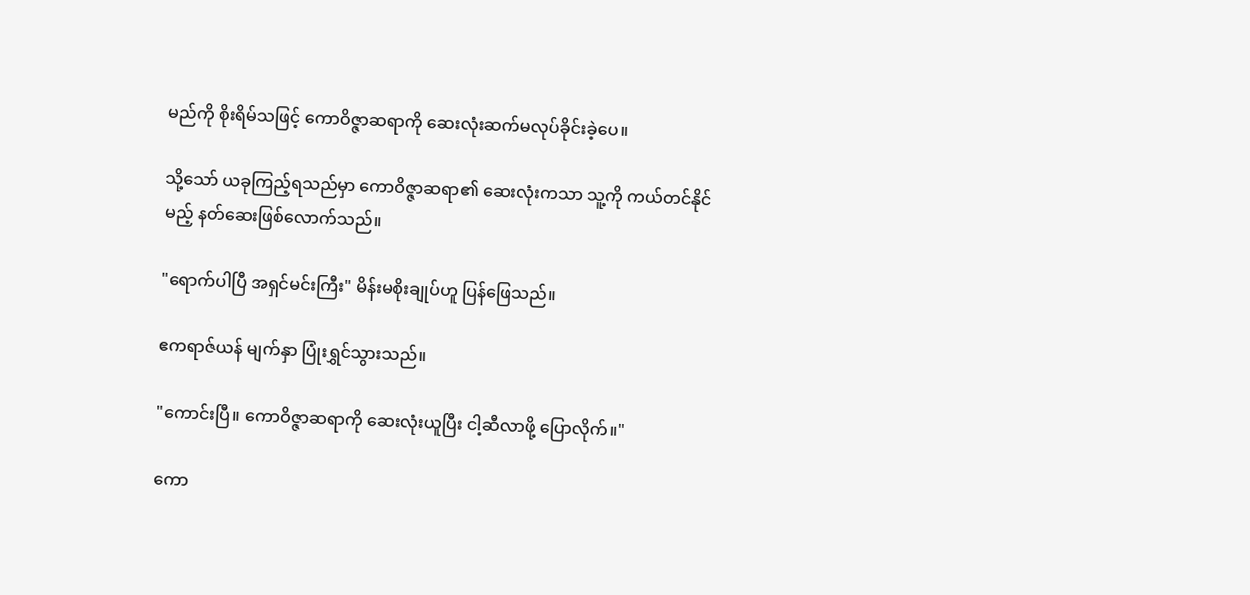မည်ကို စိုးရိမ်သဖြင့် ကောဝိဇ္ဇာဆရာကို ဆေးလုံးဆက်မလုပ်ခိုင်းခဲ့ပေ။

သို့သော် ယခုကြည့်ရသည်မှာ ကောဝိဇ္ဇာဆရာ၏ ဆေးလုံးကသာ သူ့ကို ကယ်တင်နိုင်မည့် နတ်ဆေးဖြစ်လောက်သည်။

"ရောက်ပါပြီ အရှင်မင်းကြီး" မိန်းမစိုးချုပ်ဟူ ပြန်ဖြေသည်။

ဧကရာဇ်ယန် မျက်နှာ ပြုံးရွှင်သွားသည်။

"ကောင်းပြီ။ ကောဝိဇ္ဇာဆရာကို ဆေးလုံးယူပြီး ငါ့ဆီလာဖို့ ပြောလိုက်။"

ကော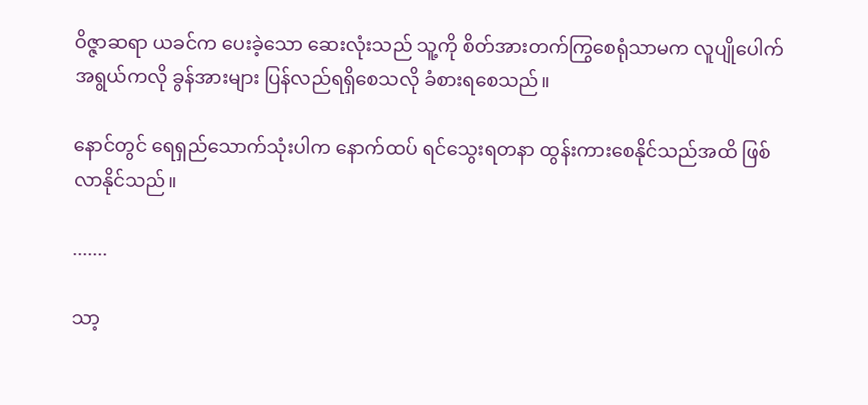ဝိဇ္ဇာဆရာ ယခင်က ပေးခဲ့သော ဆေးလုံးသည် သူ့ကို စိတ်အားတက်ကြွစေရုံသာမက လူပျိုပေါက်အရွယ်ကလို ခွန်အားများ ပြန်လည်ရရှိစေသလို ခံစားရစေသည်။

နောင်တွင် ရေရှည်သောက်သုံးပါက နောက်ထပ် ရင်သွေးရတနာ ထွန်းကားစေနိုင်သည်အထိ ဖြစ်လာနိုင်သည်။

.......

သာ့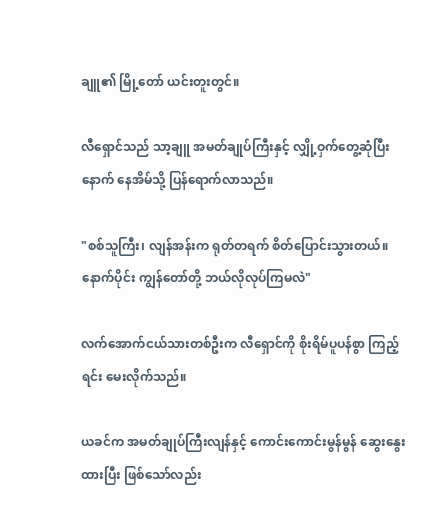ချူ၏ မြို့တော် ယင်းတူးတွင်။

လီရှောင်သည် သာ့ချူ အမတ်ချုပ်ကြီးနှင့် လျှို့ဝှက်တွေ့ဆုံပြီးနောက် နေအိမ်သို့ ပြန်ရောက်လာသည်။

"စစ်သူကြီး၊ လျန်အန်းက ရုတ်တရက် စိတ်ပြောင်းသွားတယ်။ နောက်ပိုင်း ကျွန်တော်တို့ ဘယ်လိုလုပ်ကြမလဲ"

လက်အောက်ငယ်သားတစ်ဦးက လီရှောင်ကို စိုးရိမ်ပူပန်စွာ ကြည့်ရင်း မေးလိုက်သည်။

ယခင်က အမတ်ချုပ်ကြီးလျန်နှင့် ကောင်းကောင်းမွန်မွန် ဆွေးနွေးထားပြီး ဖြစ်သော်လည်း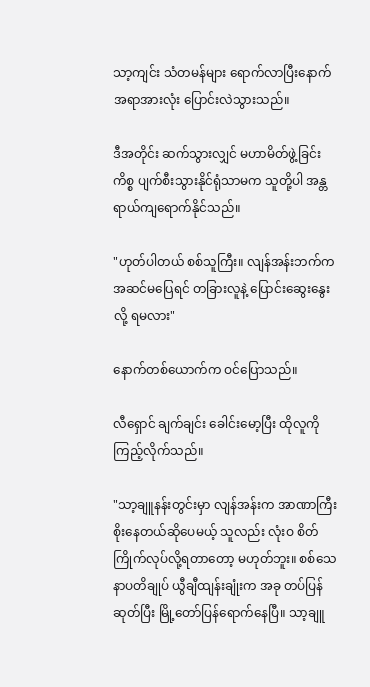သာ့ကျင်း သံတမန်များ ရောက်လာပြီးနောက် အရာအားလုံး ပြောင်းလဲသွားသည်။

ဒီအတိုင်း ဆက်သွားလျှင် မဟာမိတ်ဖွဲ့ခြင်းကိစ္စ ပျက်စီးသွားနိုင်ရုံသာမက သူတို့ပါ အန္တရာယ်ကျရောက်နိုင်သည်။

"ဟုတ်ပါတယ် စစ်သူကြီး။ လျန်အန်းဘက်က အဆင်မပြေရင် တခြားလူနဲ့ ပြောင်းဆွေးနွေးလို့ ရမလား"

နောက်တစ်ယောက်က ဝင်ပြောသည်။

လီရှောင် ချက်ချင်း ခေါင်းမော့ပြီး ထိုလူကို ကြည့်လိုက်သည်။

"သာ့ချူနန်းတွင်းမှာ လျန်အန်းက အာဏာကြီးစိုးနေတယ်ဆိုပေမယ့် သူလည်း လုံးဝ စိတ်ကြိုက်လုပ်လို့ရတာတော့ မဟုတ်ဘူး။ စစ်သေနာပတိချုပ် ယွီချီထျန်းချုံးက အခု တပ်ပြန်ဆုတ်ပြီး မြို့တော်ပြန်ရောက်နေပြီ။ သာ့ချူ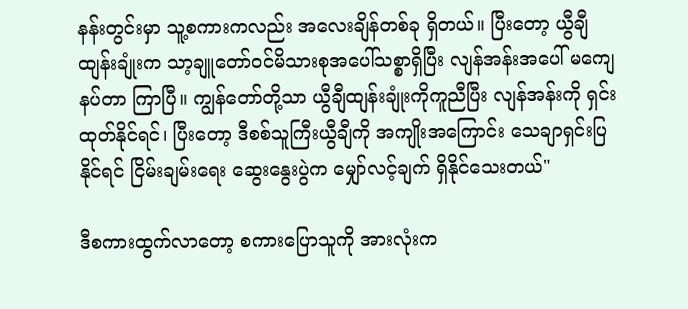နန်းတွင်းမှာ သူ့စကားကလည်း အလေးချိန်တစ်ခု ရှိတယ်။ ပြီးတော့ ယွီချီထျန်းချုံးက သာ့ချူတော်ဝင်မိသားစုအပေါ်သစ္စာရှိပြီး လျန်အန်းအပေါ် မကျေနပ်တာ ကြာပြီ။ ကျွန်တော်တို့သာ ယွီချီထျန်းချုံးကိုကူညီပြီး လျန်အန်းကို ရှင်းထုတ်နိုင်ရင်၊ ပြီးတော့ ဒီစစ်သူကြီးယွီချီကို အကျိုးအကြောင်း သေချာရှင်းပြနိုင်ရင် ငြိမ်းချမ်းရေး ဆွေးနွေးပွဲက မျှော်လင့်ချက် ရှိနိုင်သေးတယ်"

ဒီစကားထွက်လာတော့ စကားပြောသူကို အားလုံးက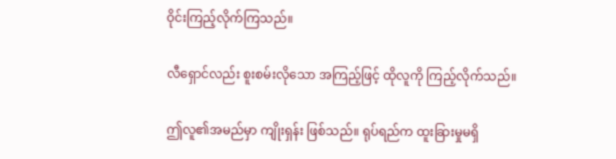ဝိုင်းကြည့်လိုက်ကြသည်။

လီရှောင်လည်း စူးစမ်းလိုသော အကြည့်ဖြင့် ထိုလူကို ကြည့်လိုက်သည်။

ဤလူ၏အမည်မှာ ကျိုးရှန်း ဖြစ်သည်။ ရုပ်ရည်က ထူးခြားမှုမရှိ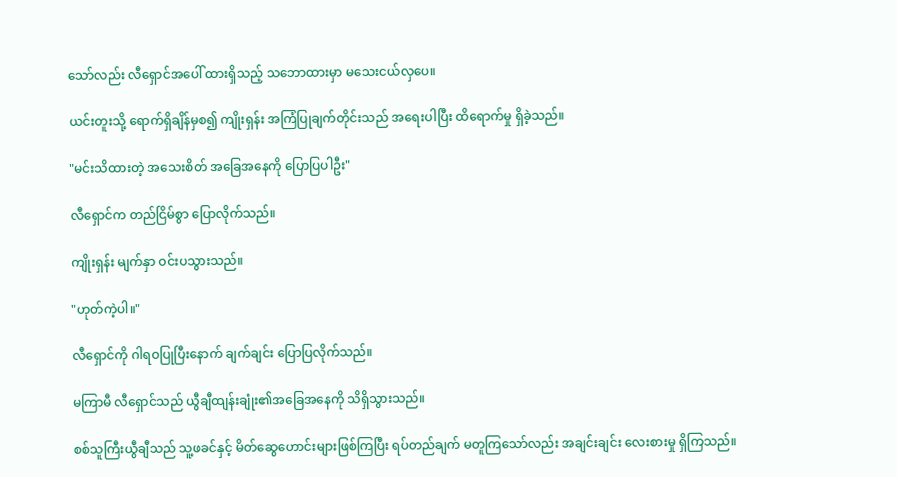သော်လည်း လီရှောင်အပေါ် ထားရှိသည့် သဘောထားမှာ မသေးငယ်လှပေ။

ယင်းတူးသို့ ရောက်ရှိချိန်မှစ၍ ကျိုးရှန်း အကြံပြုချက်တိုင်းသည် အရေးပါပြီး ထိရောက်မှု ရှိခဲ့သည်။

"မင်းသိထားတဲ့ အသေးစိတ် အခြေအနေကို ပြောပြပါဦး"

လီရှောင်က တည်ငြိမ်စွာ ပြောလိုက်သည်။

ကျိုးရှန်း မျက်နှာ ဝင်းပသွားသည်။

"ဟုတ်ကဲ့ပါ။"

လီရှောင်ကို ဂါရဝပြုပြီးနောက် ချက်ချင်း ပြောပြလိုက်သည်။

မကြာမီ လီရှောင်သည် ယွီချီထျန်းချုံး၏အခြေအနေကို သိရှိသွားသည်။

စစ်သူကြီးယွီချီသည် သူ့ဖခင်နှင့် မိတ်ဆွေဟောင်းများဖြစ်ကြပြီး ရပ်တည်ချက် မတူကြသော်လည်း အချင်းချင်း လေးစားမှု ရှိကြသည်။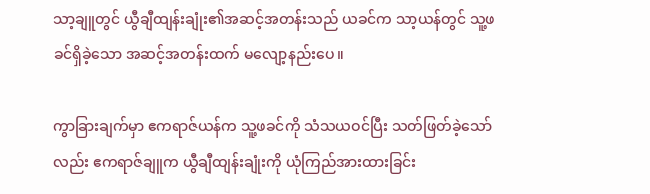သာ့ချူတွင် ယွီချီထျန်းချုံး၏အဆင့်အတန်းသည် ယခင်က သာ့ယန်တွင် သူ့ဖခင်ရှိခဲ့သော အဆင့်အတန်းထက် မလျော့နည်းပေ။

ကွာခြားချက်မှာ ဧကရာဇ်ယန်က သူ့ဖခင်ကို သံသယဝင်ပြီး သတ်ဖြတ်ခဲ့သော်လည်း ဧကရာဇ်ချူက ယွီချီထျန်းချုံးကို ယုံကြည်အားထားခြင်း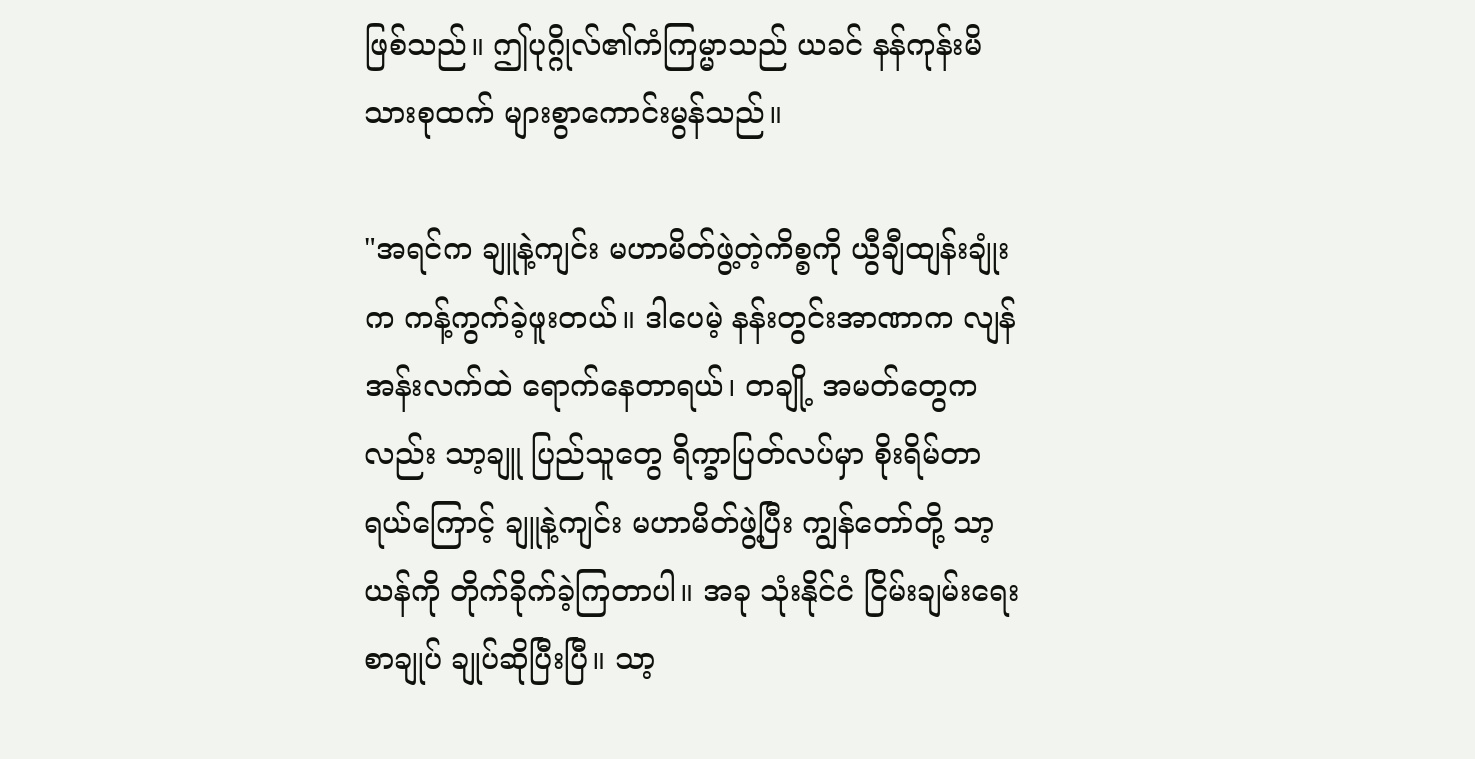ဖြစ်သည်။ ဤပုဂ္ဂိုလ်၏ကံကြမ္မာသည် ယခင် နန်ကုန်းမိသားစုထက် များစွာကောင်းမွန်သည်။

"အရင်က ချူနဲ့ကျင်း မဟာမိတ်ဖွဲ့တဲ့ကိစ္စကို ယွီချီထျန်းချုံးက ကန့်ကွက်ခဲ့ဖူးတယ်။ ဒါပေမဲ့ နန်းတွင်းအာဏာက လျန်အန်းလက်ထဲ ရောက်နေတာရယ်၊ တချို့ အမတ်တွေကလည်း သာ့ချူ ပြည်သူတွေ ရိက္ခာပြတ်လပ်မှာ စိုးရိမ်တာရယ်ကြောင့် ချူနဲ့ကျင်း မဟာမိတ်ဖွဲ့ပြီး ကျွန်တော်တို့ သာ့ယန်ကို တိုက်ခိုက်ခဲ့ကြတာပါ။ အခု သုံးနိုင်ငံ ငြိမ်းချမ်းရေး စာချုပ် ချုပ်ဆိုပြီးပြီ။ သာ့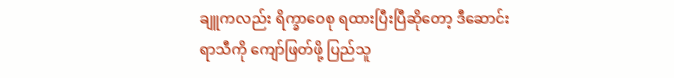ချူကလည်း ရိက္ခာဝေစု ရထားပြီးပြီဆိုတော့ ဒီဆောင်းရာသီကို ကျော်ဖြတ်ဖို့ ပြည်သူ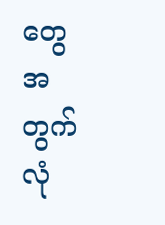တွေအတွက် လုံ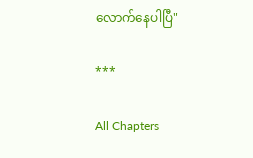လောက်နေပါပြီ"

***

All Chapters